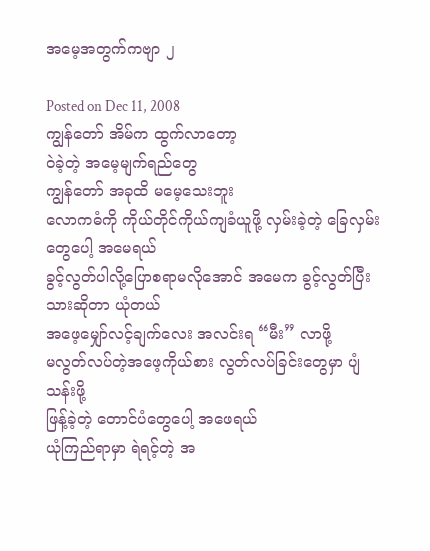အမေ့အတွက်ကဗျာ ၂

Posted on Dec 11, 2008
ကျွန်တော် အိမ်က ထွက်လာတော့
ဝဲခဲ့တဲ့ အမေ့မျက်ရည်တွေ
ကျွန်တော် အခုထိ မမေ့သေးဘူး
လောကဓံကို ကိုယ်တိုင်ကိုယ်ကျခံယူဖို့ လှမ်းခဲ့တဲ့ ခြေလှမ်းတွေပေါ့ အမေရယ်
ခွင့်လွတ်ပါလို့ပြောစရာမလိုအောင် အမေက ခွင့်လွတ်ပြီးသားဆိုတာ ယုံတယ်
အဖေ့မျှော်လင့်ချက်လေး အလင်းရ “မီး” လာဖို့
မလွတ်လပ်တဲ့အဖေ့ကိုယ်စား လွတ်လပ်ခြင်းတွေမှာ ပျံသန်းဖို့
ဖြန့်ခဲ့တဲ့ တောင်ပံတွေပေါ့ အဖေရယ်
ယုံကြည်ရာမှာ ရဲရင့်တဲ့ အ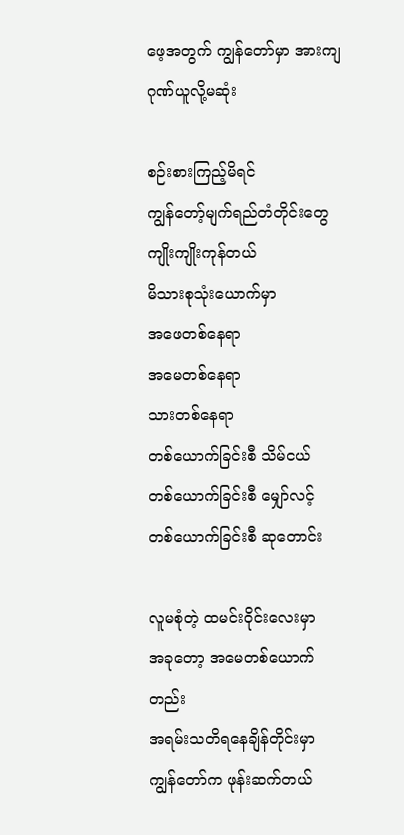ဖေ့အတွက် ကျွန်တော်မှာ အားကျဂုဏ်ယူလို့မဆုံး

စဉ်းစားကြည့်မိရင်
ကျွန်တော့်မျက်ရည်တံတိုင်းတွေ ကျိုးကျိုးကုန်တယ်
မိသားစုသုံးယောက်မှာ
အဖေတစ်နေရာ
အမေတစ်နေရာ
သားတစ်နေရာ
တစ်ယောက်ခြင်းစီ သိမ်ငယ်
တစ်ယောက်ခြင်းစီ မျှော်လင့်
တစ်ယောက်ခြင်းစီ ဆုတောင်း

လူမစုံတဲ့ ထမင်းဝိုင်းလေးမှာ
အခုတော့ အမေတစ်ယောက်တည်း
အရမ်းသတိရနေချိန်တိုင်းမှာ
ကျွန်တော်က ဖုန်းဆက်တယ်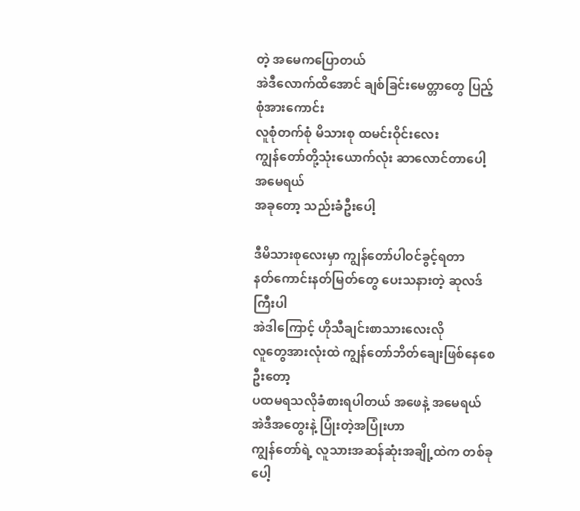တဲ့ အမေကပြောတယ်
အဲဒီလောက်ထိအောင် ချစ်ခြင်းမေတ္တာတွေ ပြည့်စုံအားကောင်း
လူစုံတက်စုံ မိသားစု ထမင်းဝိုင်းလေး
ကျွန်တော်တို့သုံးယောက်လုံး ဆာလောင်တာပေါ့ အမေရယ်
အခုတော့ သည်းခံဦးပေါ့

ဒီမိသားစုလေးမှာ ကျွန်တော်ပါဝင်ခွင့်ရတာ
နတ်ကောင်းနတ်မြတ်တွေ ပေးသနားတဲ့ ဆုလဒ်ကြီးပါ
အဲဒါကြောင့် ဟိုသီချင်းစာသားလေးလို
လူတွေအားလုံးထဲ ကျွန်တော်ဘိတ်ချေးဖြစ်နေစေဦးတော့
ပထမရသလိုခံစားရပါတယ် အဖေနဲ့ အမေရယ်
အဲဒီအတွေးနဲ့ ပြုံးတဲ့အပြုံးဟာ
ကျွန်တော်ရဲ့ လူသားအဆန်ဆုံးအချို့ထဲက တစ်ခုပေါ့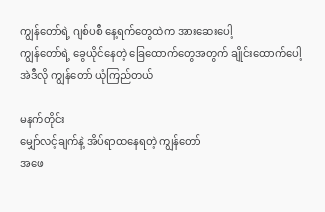ကျွန်တော်ရဲ့ ဂျစ်ပစီ နေ့ရက်တွေထဲက အားဆေးပေါ့
ကျွန်တော်ရဲ့ ခွေယိုင်နေတဲ့ ခြေထောက်တွေအတွက် ချိုင်းထောက်ပေါ့
အဲဒီလို ကျွန်တော် ယုံကြည်တယ်

မနက်တိုင်း
မျှော်လင့်ချက်နဲ့ အိပ်ရာထနေရတဲ့ ကျွန်တော်
အဖေ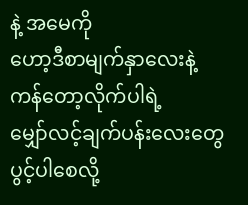နဲ့ အမေကို
ဟော့ဒီစာမျက်နှာလေးနဲ့ ကန်တော့လိုက်ပါရဲ့
မျှော်လင့်ချက်ပန်းလေးတွေ ပွင့်ပါစေလို့